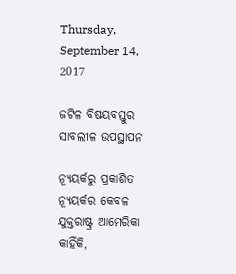Thursday, September 14, 2017

ଜଟିଳ ବିଷୟବସ୍ତୁର ସାବଲୀଳ ଉପସ୍ଥାପନ

ନ୍ୟୂୟର୍କରୁ ପ୍ରକାଶିତ ନ୍ୟୂୟର୍କର କେବଳ ଯୁକ୍ତରାଷ୍ଟ୍ର ଆମେରିକା କାହିଁକି,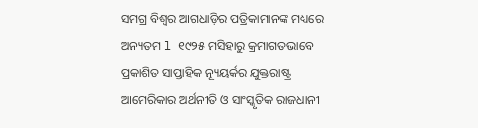ସମଗ୍ର ବିଶ୍ୱର ଆଗଧାଡ଼ିର ପତ୍ରିକାମାନଙ୍କ ମଧ୍ୟରେ ଅନ୍ୟତମ l ୧୯୨୫ ମସିହାରୁ କ୍ରମାଗତଭାବେ ପ୍ରକାଶିତ ସାପ୍ତାହିକ ନ୍ୟୂୟର୍କର ଯୁକ୍ତରାଷ୍ଟ୍ର ଆମେରିକାର ଅର୍ଥନୀତି ଓ ସାଂସ୍କୃତିକ ରାଜଧାନୀ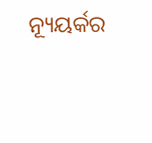ନ୍ୟୂୟର୍କର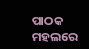ପାଠକ ମହଲରେ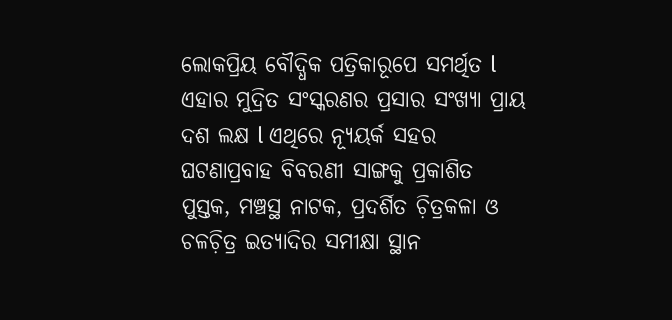ଲୋକପ୍ରିୟ ବୌଦ୍ଧିକ ପତ୍ରିକାରୂପେ ସମର୍ଥିତ l ଏହାର ମୁଦ୍ରିତ ସଂସ୍କରଣର ପ୍ରସାର ସଂଖ୍ୟା ପ୍ରାୟ ଦଶ ଲକ୍ଷ l ଏଥିରେ ନ୍ୟୂୟର୍କ ସହର ଘଟଣାପ୍ରବାହ ବିବରଣୀ ସାଙ୍ଗକୁ ପ୍ରକାଶିତ ପୁସ୍ତକ, ମଞ୍ଚସ୍ଥ ନାଟକ, ପ୍ରଦର୍ଶିତ ଚ଼ିତ୍ରକଳା ଓ ଚଳଚ଼ିତ୍ର ଇତ୍ୟାଦିର ସମୀକ୍ଷା ସ୍ଥାନ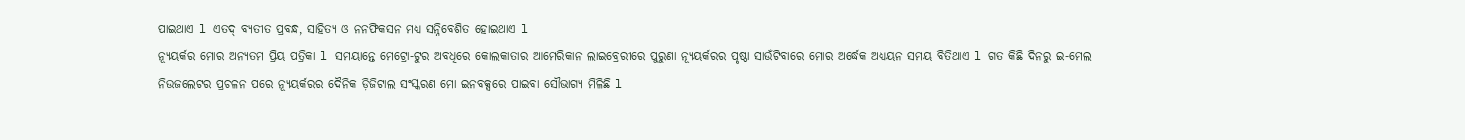ପାଇଥାଏ l ଏତଦ୍ ବ୍ୟତୀତ ପ୍ରବନ୍ଧ, ସାହିତ୍ୟ ଓ ନନଫିକସନ ମଧ୍ୟ ସନ୍ନିବେଶିତ ହୋଇଥାଏ l
ନ୍ୟୂୟର୍କର ମୋର ଅନ୍ୟତମ ପ୍ରିୟ ପତ୍ରିକା l ସମୟାନ୍ତେ ମେଟ୍ରୋ-ଟୁର ଅବଧିରେ କୋଲକାତାର ଆମେରିକାନ ଲାଇବ୍ରେରୀରେ ପୁରୁଣା ନ୍ୟୂୟର୍କରର ପୃଷ୍ଠା ସାଉଁଟିବାରେ ମୋର ଅର୍ଦ୍ଧେକ ଅଧ୍ୟୟନ ସମୟ ବିତିଥାଏ l ଗତ କିଛି ଦିନରୁ ଇ-ମେଲ ନିଉଜଲେଟର ପ୍ରଚଳନ ପରେ ନ୍ୟୂୟର୍କରର ଦୈନିକ ଡ଼ିଜିଟାଲ ସଂସ୍କରଣ ମୋ ଇନବକ୍ସରେ ପାଇବା ସୌଭାଗ୍ୟ ମିଳିଛି l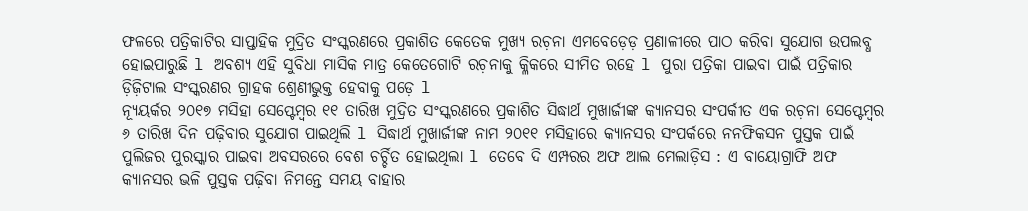ଫଳରେ ପତ୍ରିକାଟିର ସାପ୍ତାହିକ ମୁଦ୍ରିତ ସଂସ୍କରଣରେ ପ୍ରକାଶିତ କେତେକ ମୁଖ୍ୟ ରଚ଼ନା ଏମବେଡ଼େଡ଼ ପ୍ରଣାଳୀରେ ପାଠ କରିବା ସୁଯୋଗ ଉପଲବ୍ଧ ହୋଇପାରୁଛି l ଅବଶ୍ୟ ଏହି ସୁବିଧା ମାସିକ ମାତ୍ର କେତେଗୋଟି ରଚ଼ନାକୁ କ୍ଳିକରେ ସୀମିତ ରହେ l ପୁରା ପତ୍ରିକା ପାଇବା ପାଇଁ ପତ୍ରିକାର ଡ଼ିଜ଼ିଟାଲ ସଂସ୍କରଣର ଗ୍ରାହକ ଶ୍ରେଣୀଭୁକ୍ତ ହେବାକୁ ପଡ଼େ l
ନ୍ୟୂୟର୍କର ୨୦୧୭ ମସିହା ସେପ୍ଟେମ୍ୱର ୧୧ ତାରିଖ ମୁଦ୍ରିତ ସଂସ୍କରଣରେ ପ୍ରକାଶିତ ସିଦ୍ଧାର୍ଥ ମୁଖାର୍ଜୀଙ୍କ କ୍ୟାନସର ସଂପର୍କୀତ ଏକ ରଚ଼ନା ସେପ୍ଟେମ୍ୱର ୬ ତାରିଖ ଦିନ ପଢ଼ିବାର ସୁଯୋଗ ପାଇଥିଲି l ସିଦ୍ଧାର୍ଥ ମୁଖାର୍ଜୀଙ୍କ ନାମ ୨୦୧୧ ମସିହାରେ କ୍ୟାନସର ସଂପର୍କରେ ନନଫିକସନ ପୁସ୍ତକ ପାଇଁ ପୁଲିଜର ପୁରସ୍କାର ପାଇବା ଅବସରରେ ବେଶ ଚର୍ଚ୍ଚିତ ହୋଇଥିଲା l ତେବେ ଦି ଏମ୍ପରର ଅଫ ଆଲ ମେଲାଡ଼ିସ : ଏ ବାୟୋଗ୍ରାଫି ଅଫ କ୍ୟାନସର ଭଳି ପୁସ୍ତକ ପଢ଼ିବା ନିମନ୍ତେ ସମୟ ବାହାର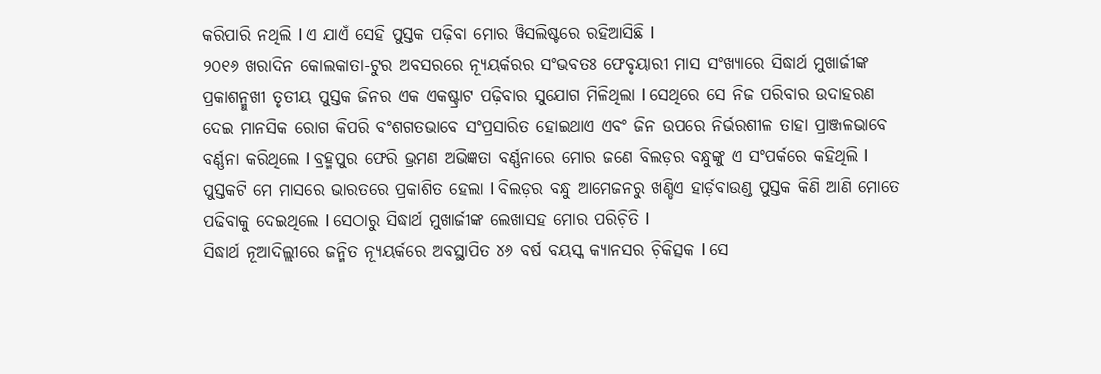କରିପାରି ନଥିଲି l ଏ ଯାଏଁ ସେହି ପୁସ୍ତକ ପଢ଼ିବା ମୋର ୱିସଲିଷ୍ଟରେ ରହିଆସିଛି l
୨୦୧୬ ଖରାଦିନ କୋଲକାତା-ଟୁର ଅବସରରେ ନ୍ୟୂୟର୍କରର ସଂଭବତଃ ଫେବୃୟାରୀ ମାସ ସଂଖ୍ୟାରେ ସିଦ୍ଧାର୍ଥ ମୁଖାର୍ଜୀଙ୍କ ପ୍ରକାଶନ୍ମୁଖୀ ତୃତୀୟ ପୁସ୍ତକ ଜିନର ଏକ ଏକଷ୍ଟ୍ରାଟ ପଢ଼ିବାର ସୁଯୋଗ ମିଳିଥିଲା l ସେଥିରେ ସେ ନିଜ ପରିବାର ଉଦାହରଣ ଦେଇ ମାନସିକ ରୋଗ କିପରି ବଂଶଗତଭାବେ ସଂପ୍ରସାରିତ ହୋଇଥାଏ ଏବଂ ଜିନ ଉପରେ ନିର୍ଭରଶୀଳ ତାହା ପ୍ରାଞ୍ଜଳଭାବେ ବର୍ଣ୍ଣନା କରିଥିଲେ l ବ୍ରହ୍ମପୁର ଫେରି ଭ୍ରମଣ ଅଭିଜ୍ଞତା ବର୍ଣ୍ଣନାରେ ମୋର ଜଣେ ବିଲଡ଼ର ବନ୍ଧୁଙ୍କୁ ଏ ସଂପର୍କରେ କହିଥିଲି l ପୁସ୍ତକଟି ମେ ମାସରେ ଭାରତରେ ପ୍ରକାଶିତ ହେଲା l ବିଲଡ଼ର ବନ୍ଧୁ ଆମେଜନରୁ ଖଣ୍ଡିଏ ହାର୍ଡ଼ବାଉଣ୍ଡ ପୁସ୍ତକ କିଣି ଆଣି ମୋତେ ପଢିବାକୁ ଦେଇଥିଲେ l ସେଠାରୁ ସିଦ୍ଧାର୍ଥ ମୁଖାର୍ଜୀଙ୍କ ଲେଖାସହ ମୋର ପରିଚ଼ିତି l
ସିଦ୍ଧାର୍ଥ ନୂଆଦିଲ୍ଲୀରେ ଜନ୍ମିତ ନ୍ୟୂୟର୍କରେ ଅବସ୍ଥାପିତ ୪୬ ବର୍ଷ ବୟସ୍କ କ୍ୟାନସର ଚ଼ିକିତ୍ସକ l ସେ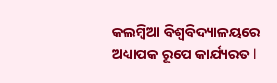କଲମ୍ୱିଆ ବିଶ୍ୱବିଦ୍ୟାଳୟରେ ଅଧ୍ୟାପକ ରୂପେ କାର୍ଯ୍ୟରତ l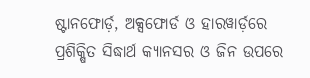ଷ୍ଟାନଫୋର୍ଡ଼, ଅକ୍ସଫୋର୍ଡ ଓ ହାରୱାର୍ଡ଼ରେ ପ୍ରଶିକ୍ଷିତ ସିଦ୍ଧାର୍ଥ କ୍ୟାନସର ଓ ଜିନ ଉପରେ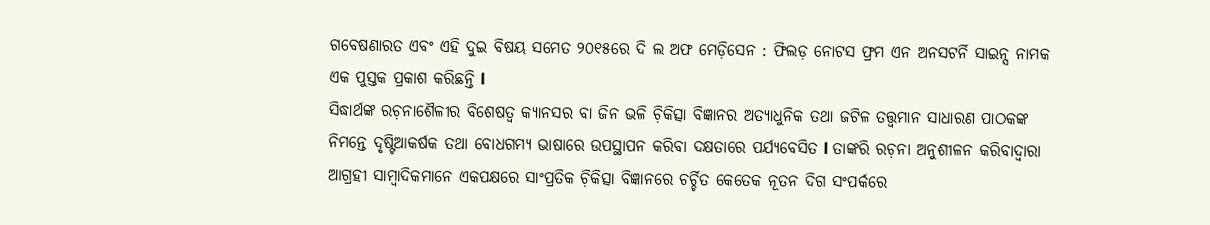ଗବେଷଣାରତ ଏବଂ ଏହି ଦୁଇ ବିଷୟ ସମେତ ୨୦୧୫ରେ ଦି ଲ ଅଫ ମେଡ଼ିସେନ : ଫିଲଡ଼ ନୋଟସ ଫ୍ରମ ଏନ ଅନସଟର୍ନି ସାଇନ୍ସ ନାମକ ଏକ ପୁସ୍ତକ ପ୍ରକାଶ କରିଛନ୍ତି l
ସିଦ୍ଧାର୍ଥଙ୍କ ରଚ଼ନାଶୈଳୀର ବିଶେଷତ୍ୱ କ୍ୟାନସର ବା ଜିନ ଭଳି ଚ଼ିକିତ୍ସା ବିଜ୍ଞାନର ଅତ୍ୟାଧୁନିକ ତଥା ଜଟିଳ ତତ୍ତ୍ୱମାନ ସାଧାରଣ ପାଠକଙ୍କ ନିମନ୍ତେ ଦୃଷ୍ଟିଆକର୍ଷକ ତଥା ବୋଧଗମ୍ୟ ଭାଷାରେ ଉପସ୍ଥାପନ କରିବା ଦକ୍ଷତାରେ ପର୍ଯ୍ୟବେସିତ l ତାଙ୍କରି ରଚ଼ନା ଅନୁଶୀଳନ କରିବାଦ୍ୱାରା ଆଗ୍ରହୀ ସାମ୍ୱାଦିକମାନେ ଏକପକ୍ଷରେ ସାଂପ୍ରତିକ ଚ଼ିକିତ୍ସା ବିଜ୍ଞାନରେ ଚର୍ଚ୍ଚିତ କେତେକ ନୂତନ ଦିଗ ସଂପର୍କରେ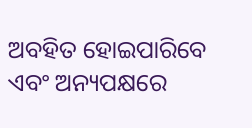ଅବହିତ ହୋଇପାରିବେ ଏବଂ ଅନ୍ୟପକ୍ଷରେ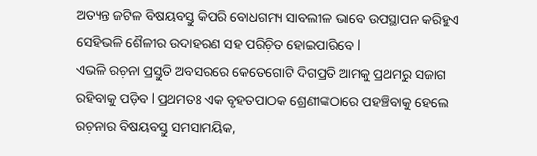ଅତ୍ୟନ୍ତ ଜଟିଳ ବିଷୟବସ୍ତୁ କିପରି ବୋଧଗମ୍ୟ ସାବଲୀଳ ଭାବେ ଉପସ୍ଥାପନ କରିହୁଏ ସେହିଭଳି ଶୈଳୀର ଉଦାହରଣ ସହ ପରିଚ଼ିତ ହୋଇପାରିବେ l
ଏଭଳି ରଚ଼ନା ପ୍ରସ୍ତୁତି ଅବସରରେ କେତେଗୋଟି ଦିଗପ୍ରତି ଆମକୁ ପ୍ରଥମରୁ ସଜାଗ ରହିବାକୁ ପଡ଼ିବ l ପ୍ରଥମତଃ ଏକ ବୃହତପାଠକ ଶ୍ରେଣୀଙ୍କଠାରେ ପହଞ୍ଚିବାକୁ ହେଲେ ରଚ଼ନାର ବିଷୟବସ୍ତୁ ସମସାମୟିକ,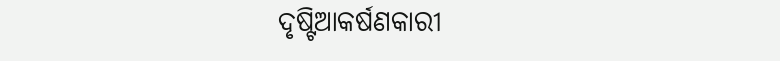ଦୃଷ୍ଟିଆକର୍ଷଣକାରୀ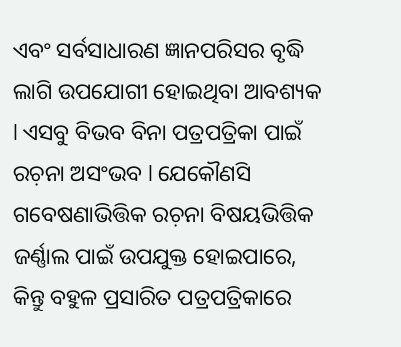ଏବଂ ସର୍ବସାଧାରଣ ଜ୍ଞାନପରିସର ବୃଦ୍ଧି ଲାଗି ଉପଯୋଗୀ ହୋଇଥିବା ଆବଶ୍ୟକ l ଏସବୁ ବିଭବ ବିନା ପତ୍ରପତ୍ରିକା ପାଇଁ ରଚ଼ନା ଅସଂଭବ l ଯେକୌଣସି ଗବେଷଣାଭିତ୍ତିକ ରଚ଼ନା ବିଷୟଭିତ୍ତିକ ଜର୍ଣ୍ଣାଲ ପାଇଁ ଉପଯୁକ୍ତ ହୋଇପାରେ, କିନ୍ତୁ ବହୁଳ ପ୍ରସାରିତ ପତ୍ରପତ୍ରିକାରେ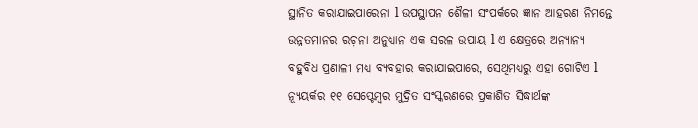ସ୍ଥାନିତ କରାଯାଇପାରେନା l ଉପସ୍ଥାପନ ଶୈଳୀ ସଂପର୍କରେ ଜ୍ଞାନ ଆହରଣ ନିମନ୍ତେ ଉନ୍ନତମାନର ରଚ଼ନା ଅନୁଧ୍ୟାନ ଏକ ସରଳ ଉପାୟ l ଏ କ୍ଷେତ୍ରରେ ଅନ୍ୟାନ୍ୟ ବହୁବିଧ ପ୍ରଣାଳୀ ମଧ୍ୟ ବ୍ୟବହାର କରାଯାଇପାରେ, ସେଥିମଧ୍ୟରୁ ଏହା ଗୋଟିଏ l
ନ୍ୟୂୟର୍କର ୧୧ ସେପ୍ଟେମ୍ୱର ମୁଦ୍ରିତ ସଂସ୍କରଣରେ ପ୍ରକାଶିତ ସିଦ୍ଧାର୍ଥଙ୍କ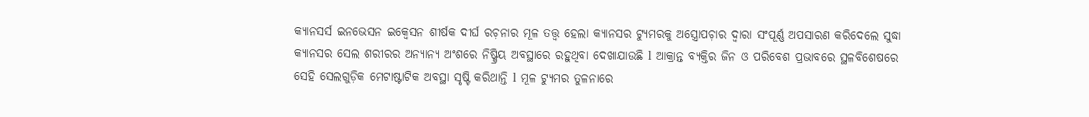କ୍ୟାନସର୍ସ ଇନଭେସନ ଇକ୍ୱେସନ ଶୀର୍ଷକ ଦୀର୍ଘ ରଚ଼ନାର ମୂଳ ତତ୍ତ୍ୱ ହେଲା କ୍ୟାନସର ଟ୍ୟୁମରକୁ ଅସ୍ତ୍ରୋପଚ଼ାର ଦ୍ୱାରା ସଂପୂର୍ଣ୍ଣ ଅପସାରଣ କରିଦେଲେ ସୁଦ୍ଧା କ୍ୟାନସର ସେଲ ଶରୀରର ଅନ୍ୟାନ୍ୟ ଅଂଶରେ ନିଷ୍କ୍ରିୟ ଅବସ୍ଥାରେ ରହୁଥିବା ଦେଖାଯାଉଛି l ଆକ୍ରାନ୍ତ ବ୍ୟକ୍ତିର ଜିନ ଓ ପରିବେଶ ପ୍ରଭାବରେ ସ୍ଥଳବିଶେଷରେ ସେହି ସେଲଗୁଡ଼ିକ ମେଟାଷ୍ଟାଟିକ ଅବସ୍ଥା ସୃଷ୍ଟି କରିଥାନ୍ତି l ମୂଳ ଟ୍ୟୁମର ତୁଳନାରେ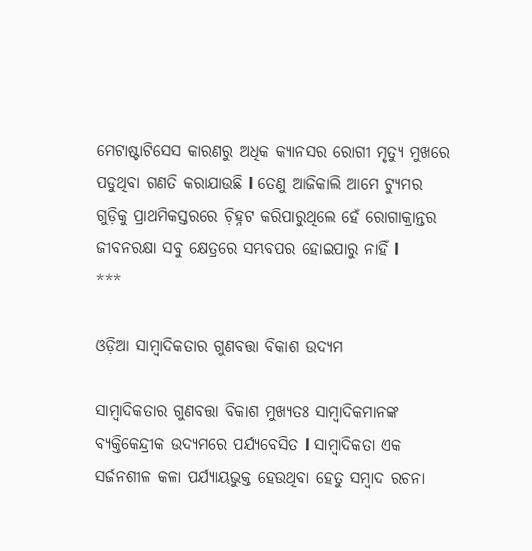ମେଟାଷ୍ଟାଟିସେସ କାରଣରୁ ଅଧିକ କ୍ୟାନସର ରୋଗୀ ମୃତ୍ୟୁ ମୁଖରେ ପଡୁଥିବା ଗଣତି କରାଯାଉଛି l ତେଣୁ ଆଜିକାଲି ଆମେ ଟ୍ୟୁମର ଗୁଡ଼ିକୁ ପ୍ରାଥମିକସ୍ତରରେ ଚ଼ିହ୍ନଟ କରିପାରୁଥିଲେ ହେଁ ରୋଗାକ୍ରାନ୍ତର ଜୀବନରକ୍ଷା ସବୁ କ୍ଷେତ୍ରରେ ସମ୍ଭବପର ହୋଇପାରୁ ନାହିଁ l
***

ଓଡ଼ିଆ ସାମ୍ୱାଦିକତାର ଗୁଣବତ୍ତା ବିକାଶ ଉଦ୍ୟମ

ସାମ୍ୱାଦିକତାର ଗୁଣବତ୍ତା ବିକାଶ ମୁଖ୍ୟତଃ ସାମ୍ୱାଦିକମାନଙ୍କ ବ୍ୟକ୍ତିକେନ୍ଦ୍ରୀକ ଉଦ୍ୟମରେ ପର୍ଯ୍ୟବେସିତ l ସାମ୍ୱାଦିକତା ଏକ ସର୍ଜନଶୀଳ କଳା ପର୍ଯ୍ୟାୟଭୁକ୍ତ ହେଉଥିବା ହେତୁ ସମ୍ୱାଦ ରଚନା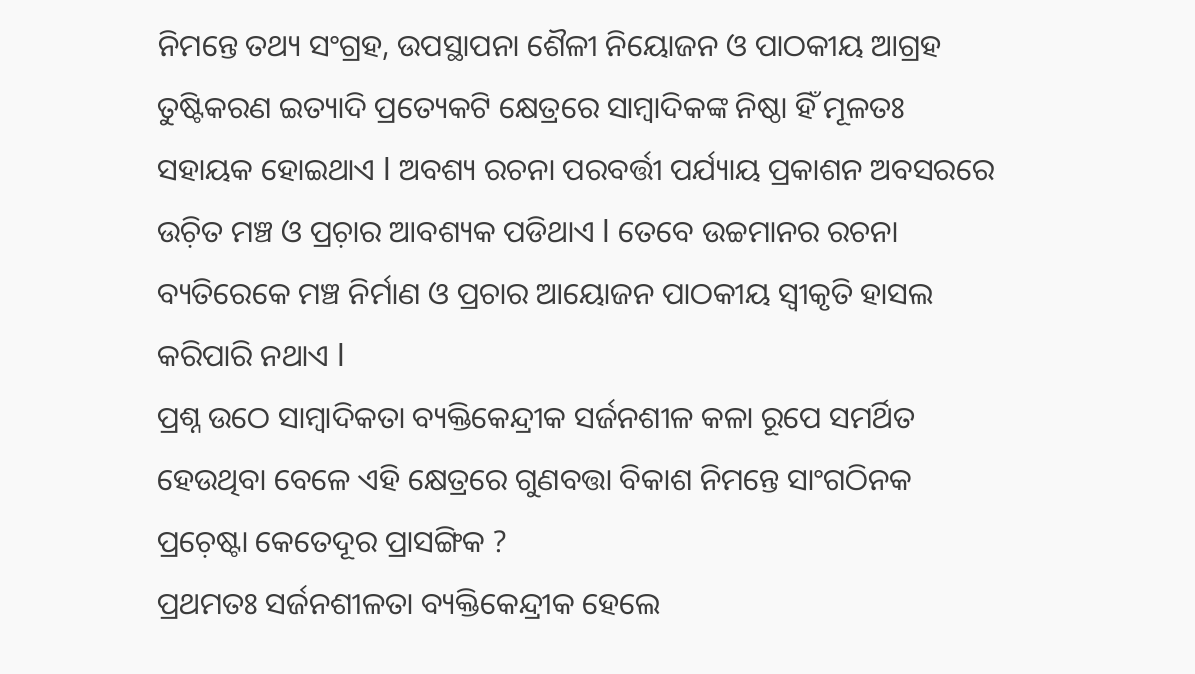ନିମନ୍ତେ ତଥ୍ୟ ସଂଗ୍ରହ, ଉପସ୍ଥାପନା ଶୈଳୀ ନିୟୋଜନ ଓ ପାଠକୀୟ ଆଗ୍ରହ ତୁଷ୍ଟିକରଣ ଇତ୍ୟାଦି ପ୍ରତ୍ୟେକଟି କ୍ଷେତ୍ରରେ ସାମ୍ୱାଦିକଙ୍କ ନିଷ୍ଠା ହିଁ ମୂଳତଃ ସହାୟକ ହୋଇଥାଏ l ଅବଶ୍ୟ ରଚନା ପରବର୍ତ୍ତୀ ପର୍ଯ୍ୟାୟ ପ୍ରକାଶନ ଅବସରରେ ଉଚ଼ିତ ମଞ୍ଚ ଓ ପ୍ରଚ଼ାର ଆବଶ୍ୟକ ପଡିଥାଏ l ତେବେ ଉଚ୍ଚମାନର ରଚନା ବ୍ୟତିରେକେ ମଞ୍ଚ ନିର୍ମାଣ ଓ ପ୍ରଚାର ଆୟୋଜନ ପାଠକୀୟ ସ୍ୱୀକୃତି ହାସଲ କରିପାରି ନଥାଏ l
ପ୍ରଶ୍ନ ଉଠେ ସାମ୍ୱାଦିକତା ବ୍ୟକ୍ତିକେନ୍ଦ୍ରୀକ ସର୍ଜନଶୀଳ କଳା ରୂପେ ସମର୍ଥିତ ହେଉଥିବା ବେଳେ ଏହି କ୍ଷେତ୍ରରେ ଗୁଣବତ୍ତା ବିକାଶ ନିମନ୍ତେ ସାଂଗଠିନକ ପ୍ରଚ଼େଷ୍ଟା କେତେଦୂର ପ୍ରାସଙ୍ଗିକ ?
ପ୍ରଥମତଃ ସର୍ଜନଶୀଳତା ବ୍ୟକ୍ତିକେନ୍ଦ୍ରୀକ ହେଲେ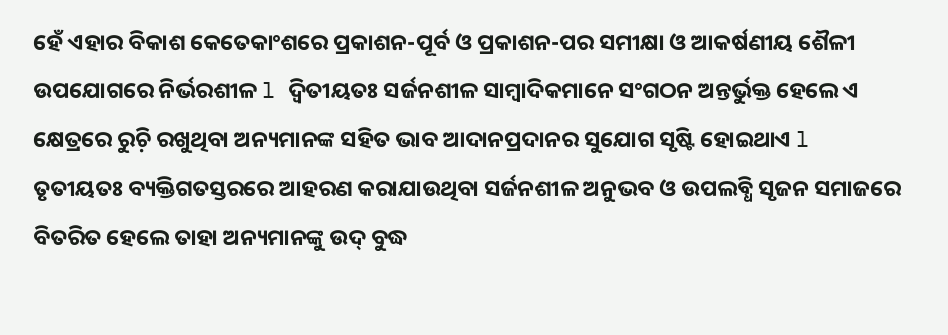ହେଁ ଏହାର ବିକାଶ କେତେକାଂଶରେ ପ୍ରକାଶନ-ପୂର୍ବ ଓ ପ୍ରକାଶନ-ପର ସମୀକ୍ଷା ଓ ଆକର୍ଷଣୀୟ ଶୈଳୀ ଉପଯୋଗରେ ନିର୍ଭରଶୀଳ l ଦ୍ୱିତୀୟତଃ ସର୍ଜନଶୀଳ ସାମ୍ୱାଦିକମାନେ ସଂଗଠନ ଅନ୍ତର୍ଭୁକ୍ତ ହେଲେ ଏ କ୍ଷେତ୍ରରେ ରୁଚ଼ି ରଖୁଥିବା ଅନ୍ୟମାନଙ୍କ ସହିତ ଭାବ ଆଦାନପ୍ରଦାନର ସୁଯୋଗ ସୃଷ୍ଟି ହୋଇଥାଏ l ତୃତୀୟତଃ ବ୍ୟକ୍ତିଗତସ୍ତରରେ ଆହରଣ କରାଯାଉଥିବା ସର୍ଜନଶୀଳ ଅନୁଭବ ଓ ଉପଲବ୍ଧି ସୃଜନ ସମାଜରେ ବିତରିତ ହେଲେ ତାହା ଅନ୍ୟମାନଙ୍କୁ ଉଦ୍ ବୁଦ୍ଧ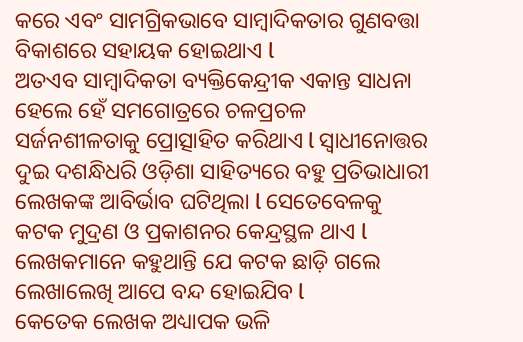କରେ ଏବଂ ସାମଗ୍ରିକଭାବେ ସାମ୍ୱାଦିକତାର ଗୁଣବତ୍ତା ବିକାଶରେ ସହାୟକ ହୋଇଥାଏ l
ଅତଏବ ସାମ୍ୱାଦିକତା ବ୍ୟକ୍ତିକେନ୍ଦ୍ରୀକ ଏକାନ୍ତ ସାଧନା ହେଲେ ହେଁ ସମଗୋତ୍ରରେ ଚଳପ୍ରଚଳ ସର୍ଜନଶୀଳତାକୁ ପ୍ରୋତ୍ସାହିତ କରିଥାଏ l ସ୍ୱାଧୀନୋତ୍ତର ଦୁଇ ଦଶନ୍ଧିଧରି ଓଡ଼ିଶା ସାହିତ୍ୟରେ ବହୁ ପ୍ରତିଭାଧାରୀ ଲେଖକଙ୍କ ଆବିର୍ଭାବ ଘଟିଥିଲା l ସେତେବେଳକୁ କଟକ ମୁଦ୍ରଣ ଓ ପ୍ରକାଶନର କେନ୍ଦ୍ରସ୍ଥଳ ଥାଏ l ଲେଖକମାନେ କହୁଥାନ୍ତି ଯେ କଟକ ଛାଡ଼ି ଗଲେ ଲେଖାଲେଖି ଆପେ ବନ୍ଦ ହୋଇଯିବ l
କେତେକ ଲେଖକ ଅଧ୍ୟାପକ ଭଳି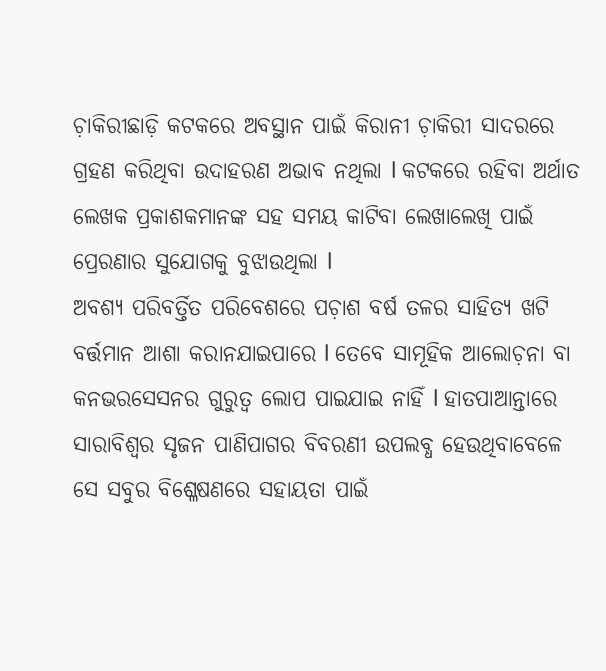ଚ଼ାକିରୀଛାଡ଼ି କଟକରେ ଅବସ୍ଥାନ ପାଇଁ କିରାନୀ ଚ଼ାକିରୀ ସାଦରରେ ଗ୍ରହଣ କରିଥିବା ଉଦାହରଣ ଅଭାବ ନଥିଲା l କଟକରେ ରହିବା ଅର୍ଥାତ ଲେଖକ ପ୍ରକାଶକମାନଙ୍କ ସହ ସମୟ କାଟିବା ଲେଖାଲେଖି ପାଇଁ ପ୍ରେରଣାର ସୁଯୋଗକୁ ବୁଝାଉଥିଲା l
ଅବଶ୍ୟ ପରିବର୍ତ୍ତିତ ପରିବେଶରେ ପଚ଼ାଶ ବର୍ଷ ତଳର ସାହିତ୍ୟ ଖଟି ବର୍ତ୍ତମାନ ଆଶା କରାନଯାଇପାରେ l ତେବେ ସାମୂହିକ ଆଲୋଚ଼ନା ବା କନଭରସେସନର ଗୁରୁତ୍ୱ ଲୋପ ପାଇଯାଇ ନାହିଁ l ହାତପାଆନ୍ତାରେ ସାରାବିଶ୍ୱର ସୃଜନ ପାଣିପାଗର ବିବରଣୀ ଉପଲବ୍ଧ ହେଉଥିବାବେଳେ ସେ ସବୁର ବିଶ୍ଳେଷଣରେ ସହାୟତା ପାଇଁ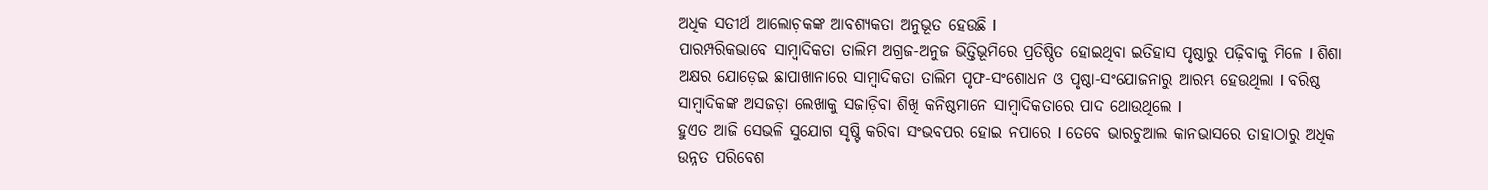ଅଧିକ ସତୀର୍ଥ ଆଲୋଚ଼କଙ୍କ ଆବଶ୍ୟକତା ଅନୁଭୂତ ହେଉଛି l
ପାରମ୍ପରିକଭାବେ ସାମ୍ୱାଦିକତା ତାଲିମ ଅଗ୍ରଜ-ଅନୁଜ ଭିତ୍ତିଭୂମିରେ ପ୍ରତିଷ୍ଠିତ ହୋଇଥିବା ଇତିହାସ ପୃଷ୍ଠାରୁ ପଢ଼ିବାକୁ ମିଳେ l ଶିଶା ଅକ୍ଷର ଯୋଡ଼େଇ ଛାପାଖାନାରେ ସାମ୍ୱାଦିକତା ତାଲିମ ପୃଫ-ସଂଶୋଧନ ଓ ପୃଷ୍ଠା-ସଂଯୋଜନାରୁ ଆରମ୍ଭ ହେଉଥିଲା l ବରିଷ୍ଠ ସାମ୍ୱାଦିକଙ୍କ ଅସଜଡ଼ା ଲେଖାକୁ ସଜାଡ଼ିବା ଶିଖି କନିଷ୍ଠମାନେ ସାମ୍ୱାଦିକତାରେ ପାଦ ଥୋଉଥିଲେ l
ହୁଏତ ଆଜି ସେଭଳି ସୁଯୋଗ ସୃଷ୍ଟି କରିବା ସଂଭବପର ହୋଇ ନପାରେ l ତେବେ ଭାରଚୁଆଲ କାନଭାସରେ ତାହାଠାରୁ ଅଧିକ ଉନ୍ନତ ପରିବେଶ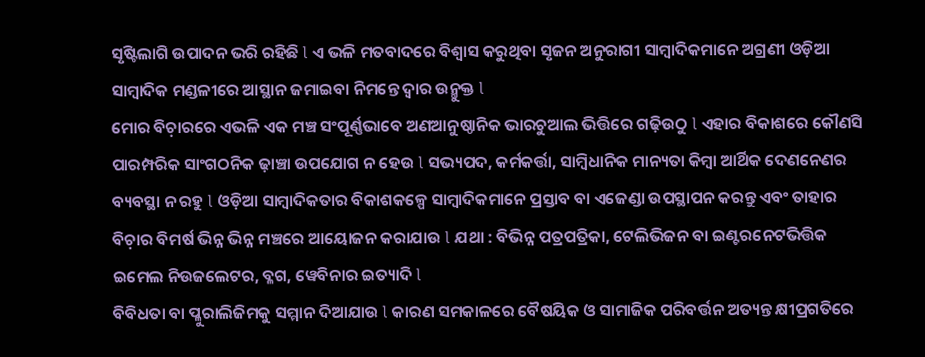ସୃଷ୍ଟିଲାଗି ଉପାଦନ ଭରି ରହିଛି l ଏ ଭଳି ମତବାଦରେ ବିଶ୍ୱାସ କରୁଥିବା ସୃଜନ ଅନୁରାଗୀ ସାମ୍ୱାଦିକମାନେ ଅଗ୍ରଣୀ ଓଡ଼ିଆ ସାମ୍ୱାଦିକ ମଣ୍ଡଳୀରେ ଆସ୍ଥାନ ଜମାଇବା ନିମନ୍ତେ ଦ୍ୱାର ଉନ୍ମୁକ୍ତ l
ମୋର ବିଚ଼ାରରେ ଏଭଳି ଏକ ମଞ୍ଚ ସଂପୂର୍ଣ୍ଣଭାବେ ଅଣଆନୁଷ୍ଠାନିକ ଭାରଚୁଆଲ ଭିତ୍ତିରେ ଗଢ଼ିଉଠୁ l ଏହାର ବିକାଶରେ କୌଣସି ପାରମ୍ପରିକ ସାଂଗଠନିକ ଢ଼ାଞ୍ଚା ଉପଯୋଗ ନ ହେଉ l ସଭ୍ୟପଦ, କର୍ମକର୍ତ୍ତା, ସାମ୍ୱିଧାନିକ ମାନ୍ୟତା କିମ୍ୱା ଆର୍ଥିକ ଦେଣନେଣର ବ୍ୟବସ୍ଥା ନ ରହୁ l ଓଡ଼ିଆ ସାମ୍ୱାଦିକତାର ବିକାଶକଳ୍ପେ ସାମ୍ୱାଦିକମାନେ ପ୍ରସ୍ତାବ ବା ଏଜେଣ୍ଡା ଉପସ୍ଥାପନ କରନ୍ତୁ ଏବଂ ତାହାର ବିଚ଼ାର ବିମର୍ଷ ଭିନ୍ନ ଭିନ୍ନ ମଞ୍ଚରେ ଆୟୋଜନ କରାଯାଉ l ଯଥା : ବିଭିନ୍ନ ପତ୍ରପତ୍ରିକା, ଟେଲିଭିଜନ ବା ଇଣ୍ଟରନେଟଭିତ୍ତିକ ଇମେଲ ନିଉଜଲେଟର, ବ୍ଳଗ, ୱେବିନାର ଇତ୍ୟାଦି l
ବିବିଧତା ବା ପ୍ଳୁରାଲିଜିମକୁ ସମ୍ମାନ ଦିଆଯାଉ l କାରଣ ସମକାଳରେ ବୈଷୟିକ ଓ ସାମାଜିକ ପରିବର୍ତ୍ତନ ଅତ୍ୟନ୍ତ କ୍ଷୀପ୍ରଗତିରେ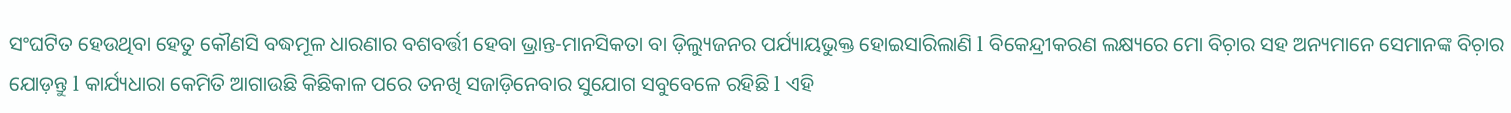ସଂଘଟିତ ହେଉଥିବା ହେତୁ କୌଣସି ବଦ୍ଧମୂଳ ଧାରଣାର ବଶବର୍ତ୍ତୀ ହେବା ଭ୍ରାନ୍ତ-ମାନସିକତା ବା ଡ଼ିଲ୍ୟୁଜନର ପର୍ଯ୍ୟାୟଭୁକ୍ତ ହୋଇସାରିଲାଣି l ବିକେନ୍ଦ୍ରୀକରଣ ଲକ୍ଷ୍ୟରେ ମୋ ବିଚ଼ାର ସହ ଅନ୍ୟମାନେ ସେମାନଙ୍କ ବିଚ଼ାର ଯୋଡ଼ନ୍ତୁ l କାର୍ଯ୍ୟଧାରା କେମିତି ଆଗାଉଛି କିଛିକାଳ ପରେ ତନଖି ସଜାଡ଼ିନେବାର ସୁଯୋଗ ସବୁବେଳେ ରହିଛି l ଏହି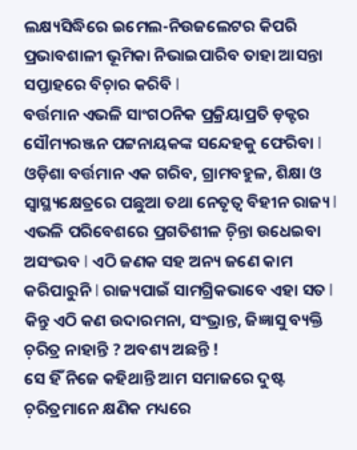ଲକ୍ଷ୍ୟସିଦ୍ଧିରେ ଇମେଲ-ନିଉଜଲେଟର କିପରି ପ୍ରଭାବଶାଳୀ ଭୂମିକା ନିଭାଇପାରିବ ତାହା ଆସନ୍ତା ସପ୍ତାହରେ ବିଚ଼ାର କରିବି l
ବର୍ତ୍ତମାନ ଏଭଳି ସାଂଗଠନିକ ପ୍ରକ୍ରିୟାପ୍ରତି ଡ଼କ୍ଟର ସୌମ୍ୟରଞ୍ଜନ ପଟ୍ଟନାୟକଙ୍କ ସନ୍ଦେହକୁ ଫେରିବା l ଓଡ଼ିଶା ବର୍ତ୍ତମାନ ଏକ ଗରିବ, ଗ୍ରାମବହୁଳ, ଶିକ୍ଷା ଓ ସ୍ୱାସ୍ଥ୍ୟକ୍ଷେତ୍ରରେ ପଛୁଆ ତଥା ନେତୃତ୍ୱ ବିହୀନ ରାଜ୍ୟ l ଏଭଳି ପରିବେଶରେ ପ୍ରଗତିଶୀଳ ଚ଼ିନ୍ତା ଉଧେଇବା ଅସଂଭବ l ଏଠି ଜଣକ ସହ ଅନ୍ୟ ଜଣେ କାମ କରିପାରୁନି l ରାଜ୍ୟପାଇଁ ସାମଗ୍ରିକଭାବେ ଏହା ସତ l କିନ୍ତୁ ଏଠି କଣ ଉଦାରମନା, ସଂଭ୍ରାନ୍ତ, ଜିଜ୍ଞାସୁ ବ୍ୟକ୍ତି ଚ଼ରିତ୍ର ନାହାନ୍ତି ? ଅବଶ୍ୟ ଅଛନ୍ତି !
ସେ ହିଁ ନିଜେ କହିଥାନ୍ତି ଆମ ସମାଜରେ ଦୁଷ୍ଟ ଚ଼ରିତ୍ରମାନେ କ୍ଷଣିକ ମଧ୍ୟରେ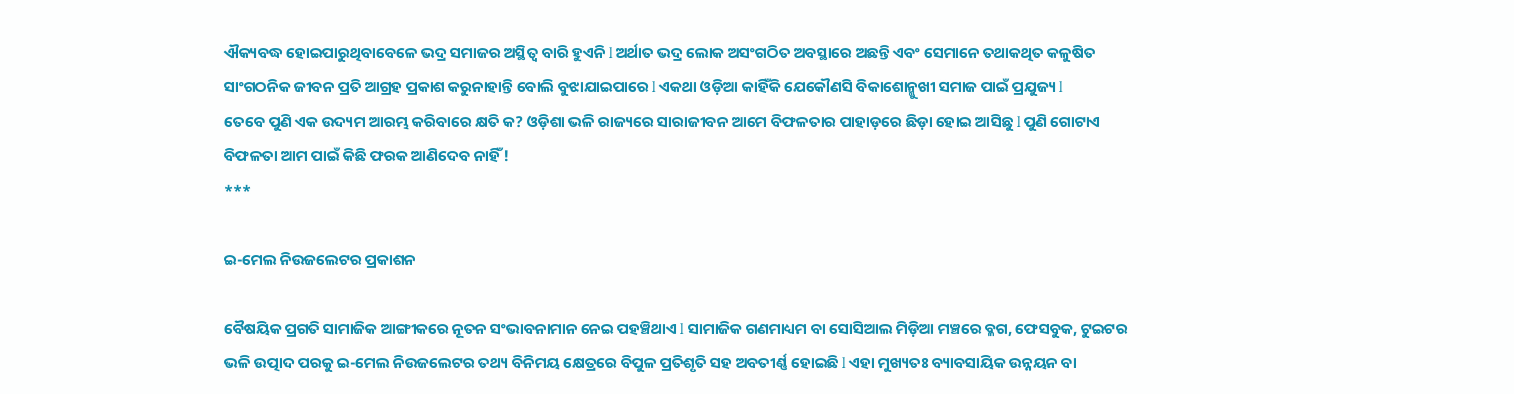ଐକ୍ୟବଦ୍ଧ ହୋଇପାରୁଥିବାବେଳେ ଭଦ୍ର ସମାଜର ଅସ୍ଥିତ୍ୱ ବାରି ହୁଏନି l ଅର୍ଥାତ ଭଦ୍ର ଲୋକ ଅସଂଗଠିତ ଅବସ୍ଥାରେ ଅଛନ୍ତି ଏବଂ ସେମାନେ ତଥାକଥିତ କଳୁଷିତ ସାଂଗଠନିକ ଜୀବନ ପ୍ରତି ଆଗ୍ରହ ପ୍ରକାଶ କରୁନାହାନ୍ତି ବୋଲି ବୁଝାଯାଇପାରେ l ଏକଥା ଓଡ଼ିଆ କାହିଁକି ଯେକୌଣସି ବିକାଶୋନ୍ମୁଖୀ ସମାଜ ପାଇଁ ପ୍ରଯୁଜ୍ୟ l
ତେବେ ପୁଣି ଏକ ଉଦ୍ୟମ ଆରମ୍ଭ କରିବାରେ କ୍ଷତି କ? ଓଡ଼ିଶା ଭଳି ରାଜ୍ୟରେ ସାରାଜୀବନ ଆମେ ବିଫଳତାର ପାହାଡ଼ରେ ଛିଡ଼ା ହୋଇ ଆସିଛୁ l ପୁଣି ଗୋଟାଏ ବିଫଳତା ଆମ ପାଇଁ କିଛି ଫରକ ଆଣିଦେବ ନାହିଁ !
***

ଇ-ମେଲ ନିଉଜଲେଟର ପ୍ରକାଶନ

ବୈଷୟିକ ପ୍ରଗତି ସାମାଜିକ ଆଙ୍ଗୀକରେ ନୂତନ ସଂଭାବନାମାନ ନେଇ ପହଞ୍ଚିଥାଏ l ସାମାଜିକ ଗଣମାଧ୍ୟମ ବା ସୋସିଆଲ ମିଡ଼ିଆ ମଞ୍ଚରେ ବ୍ଳଗ, ଫେସବୁକ, ଟୁଇଟର ଭଳି ଉତ୍ପାଦ ପରକୁ ଇ-ମେଲ ନିଉଜଲେଟର ତଥ୍ୟ ବିନିମୟ କ୍ଷେତ୍ରରେ ବିପୁଳ ପ୍ରତିଶୃତି ସହ ଅବତୀର୍ଣ୍ଣ ହୋଇଛି l ଏହା ମୁଖ୍ୟତଃ ବ୍ୟାବସାୟିକ ଉନ୍ନୟନ ବା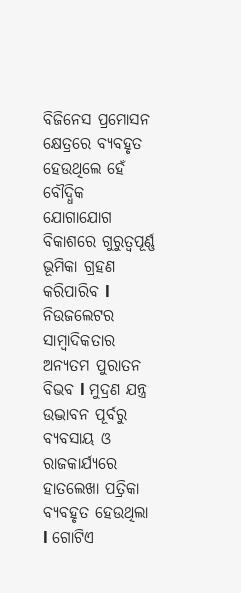ବିଜିନେସ ପ୍ରମୋସନ କ୍ଷେତ୍ରରେ ବ୍ୟବହୃତ ହେଉଥିଲେ ହେଁ ବୌଦ୍ଧିକ ଯୋଗାଯୋଗ ବିକାଶରେ ଗୁରୁତ୍ୱପୂର୍ଣ୍ଣ ଭୂମିକା ଗ୍ରହଣ କରିପାରିବ l
ନିଉଜଲେଟର ସାମ୍ୱାଦିକତାର ଅନ୍ୟତମ ପୁରାତନ ବିଭବ l ମୁଦ୍ରଣ ଯନ୍ତ୍ର ଉଦ୍ଭାବନ ପୂର୍ବରୁ ବ୍ୟବସାୟ ଓ ରାଜକାର୍ଯ୍ୟରେ ହାତଲେଖା ପତ୍ରିକା ବ୍ୟବହୃତ ହେଉଥିଲା l ଗୋଟିଏ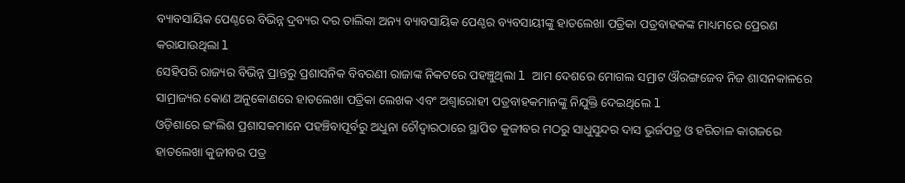ବ୍ୟାବସାୟିକ ପେଣ୍ଠରେ ବିଭିନ୍ନ ଦ୍ରବ୍ୟର ଦର ତାଲିକା ଅନ୍ୟ ବ୍ୟାବସାୟିକ ପେଣ୍ଠର ବ୍ୟବସାୟୀଙ୍କୁ ହାତଲେଖା ପତ୍ରିକା ପତ୍ରବାହକଙ୍କ ମାଧ୍ୟମରେ ପ୍ରେରଣ କରାଯାଉଥିଲା l
ସେହିପରି ରାଜ୍ୟର ବିଭିନ୍ନ ପ୍ରାନ୍ତରୁ ପ୍ରଶାସନିକ ବିବରଣୀ ରାଜାଙ୍କ ନିକଟରେ ପହଞ୍ଚୁଥିଲା l ଆମ ଦେଶରେ ମୋଗଲ ସମ୍ରାଟ ଔରଙ୍ଗଜେବ ନିଜ ଶାସନକାଳରେ ସାମ୍ରାଜ୍ୟର କୋଣ ଅନୁକୋଣରେ ହାତଲେଖା ପତ୍ରିକା ଲେଖକ ଏବଂ ଅଶ୍ୱାରୋହୀ ପତ୍ରବାହକମାନଙ୍କୁ ନିଯୁକ୍ତି ଦେଇଥିଲେ l
ଓଡ଼ିଶାରେ ଇଂଲିଶ ପ୍ରଶାସକମାନେ ପହଞ୍ଚିବାପୂର୍ବରୁ ଅଧୁନା ଚୌଦ୍ୱାରଠାରେ ସ୍ଥାପିତ କୁଜୀବର ମଠରୁ ସାଧୁସୁନ୍ଦର ଦାସ ଭୁର୍ଜପତ୍ର ଓ ହରିତାଳ କାଗଜରେ ହାତଲେଖା କୁଜୀବର ପତ୍ର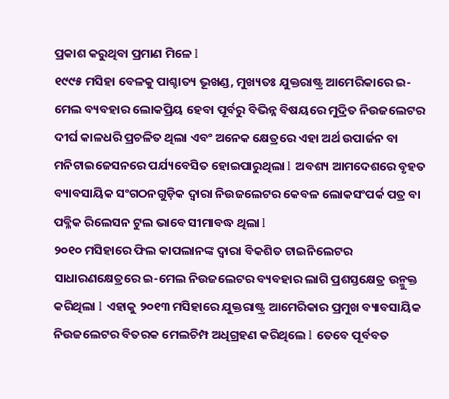ପ୍ରକାଶ କରୁଥିବା ପ୍ରମାଣ ମିଳେ l
୧୯୯୫ ମସିହା ବେଳକୁ ପାଶ୍ଚାତ୍ୟ ଭୂଖଣ୍ଡ, ମୁଖ୍ୟତଃ ଯୁକ୍ତରାଷ୍ଟ୍ର ଆମେରିକାରେ ଇ-ମେଲ ବ୍ୟବହାର ଲୋକପ୍ରିୟ ହେବା ପୂର୍ବରୁ ବିଭିନ୍ନ ବିଷୟରେ ମୁଦ୍ରିତ ନିଉଜଲେଟର ଦୀର୍ଘ କାଳଧରି ପ୍ରଚଳିତ ଥିଲା ଏବଂ ଅନେକ କ୍ଷେତ୍ରରେ ଏହା ଅର୍ଥ ଉପାର୍ଜନ ବା ମନିଟାଇଜେସନରେ ପର୍ଯ୍ୟବେସିତ ହୋଇପାରୁଥିଲା l ଅବଶ୍ୟ ଆମଦେଶରେ ବୃହତ ବ୍ୟାବସାୟିକ ସଂଗଠନଗୁଡ଼ିକ ଦ୍ୱାରା ନିଉଜଲେଟର କେବଳ ଲୋକସଂପର୍କ ପତ୍ର ବା ପବ୍ଳିକ ରିଲେସନ ଟୁଲ ଭାବେ ସୀମାବଦ୍ଧ ଥିଲା l
୨୦୧୦ ମସିହାରେ ଫିଲ କାପଲାନଙ୍କ ଦ୍ୱାରା ବିକଶିତ ଟାଇନିଲେଟର ସାଧାରଣକ୍ଷେତ୍ରରେ ଇ-ମେଲ ନିଉଜଲେଟର ବ୍ୟବହାର ଲାଗି ପ୍ରଶସ୍ତକ୍ଷେତ୍ର ଉନ୍ମୁକ୍ତ କରିଥିଲା l ଏହାକୁ ୨୦୧୩ ମସିହାରେ ଯୁକ୍ତରାଷ୍ଟ୍ର ଆମେରିକାର ପ୍ରମୁଖ ବ୍ୟାବସାୟିକ ନିଉଜଲେଟର ବିତରକ ମେଲଚିମ୍ପ ଅଧିଗ୍ରହଣ କରିଥିଲେ l ତେବେ ପୂର୍ବବତ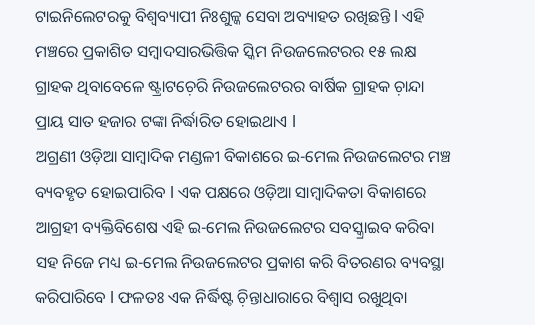ଟାଇନିଲେଟରକୁ ବିଶ୍ୱବ୍ୟାପୀ ନିଃଶୁଳ୍କ ସେବା ଅବ୍ୟାହତ ରଖିଛନ୍ତି l ଏହି ମଞ୍ଚରେ ପ୍ରକାଶିତ ସମ୍ୱାଦସାରଭିତ୍ତିକ ସ୍କିମ ନିଉଜଲେଟରର ୧୫ ଲକ୍ଷ ଗ୍ରାହକ ଥିବାବେଳେ ଷ୍ଟ୍ରାଟଚ଼େରି ନିଉଜଲେଟରର ବାର୍ଷିକ ଗ୍ରାହକ ଚ଼ାନ୍ଦା ପ୍ରାୟ ସାତ ହଜାର ଟଙ୍କା ନିର୍ଦ୍ଧାରିତ ହୋଇଥାଏ l
ଅଗ୍ରଣୀ ଓଡ଼ିଆ ସାମ୍ୱାଦିକ ମଣ୍ଡଳୀ ବିକାଶରେ ଇ-ମେଲ ନିଉଜଲେଟର ମଞ୍ଚ ବ୍ୟବହୃତ ହୋଇପାରିବ l ଏକ ପକ୍ଷରେ ଓଡ଼ିଆ ସାମ୍ୱାଦିକତା ବିକାଶରେ ଆଗ୍ରହୀ ବ୍ୟକ୍ତିବିଶେଷ ଏହି ଇ-ମେଲ ନିଉଜଲେଟର ସବସ୍କ୍ରାଇବ କରିବା ସହ ନିଜେ ମଧ୍ୟ ଇ-ମେଲ ନିଉଜଲେଟର ପ୍ରକାଶ କରି ବିତରଣର ବ୍ୟବସ୍ଥା କରିପାରିବେ l ଫଳତଃ ଏକ ନିର୍ଦ୍ଧିଷ୍ଟ ଚ଼ିନ୍ତାଧାରାରେ ବିଶ୍ୱାସ ରଖୁଥିବା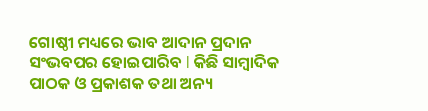ଗୋଷ୍ଠୀ ମଧ୍ୟରେ ଭାବ ଆଦାନ ପ୍ରଦାନ ସଂଭବପର ହୋଇପାରିବ l କିଛି ସାମ୍ୱାଦିକ ପାଠକ ଓ ପ୍ରକାଶକ ତଥା ଅନ୍ୟ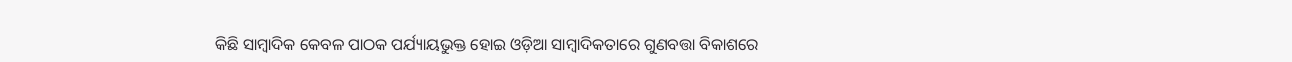କିଛି ସାମ୍ୱାଦିକ କେବଳ ପାଠକ ପର୍ଯ୍ୟାୟଭୁକ୍ତ ହୋଇ ଓଡ଼ିଆ ସାମ୍ୱାଦିକତାରେ ଗୁଣବତ୍ତା ବିକାଶରେ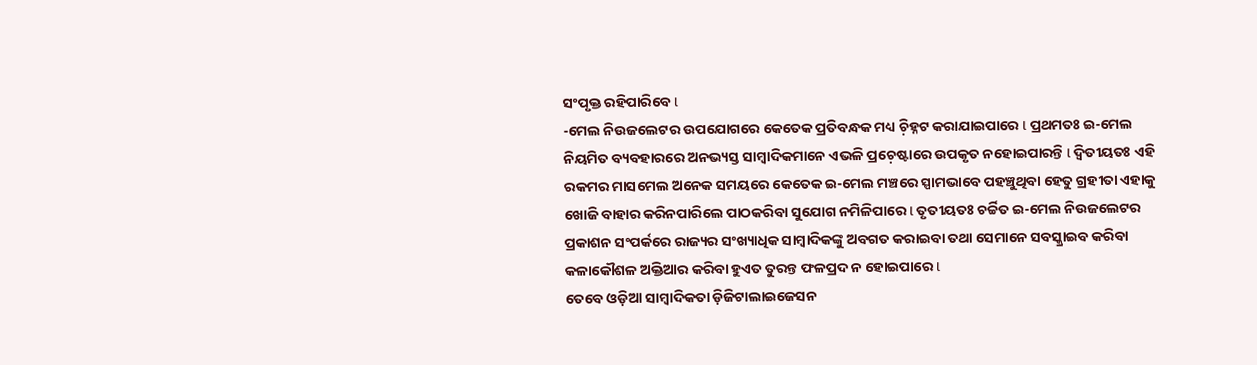ସଂପୃକ୍ତ ରହିପାରିବେ l
-ମେଲ ନିଉଜଲେଟର ଉପଯୋଗରେ କେତେକ ପ୍ରତିବନ୍ଧକ ମଧ୍ୟ ଚ଼ିହ୍ନଟ କରାଯାଇପାରେ l ପ୍ରଥମତଃ ଇ-ମେଲ ନିୟମିତ ବ୍ୟବହାରରେ ଅନଭ୍ୟସ୍ତ ସାମ୍ୱାଦିକମାନେ ଏଭଳି ପ୍ରଚ଼େଷ୍ଟାରେ ଉପକୃତ ନହୋଇପାରନ୍ତି l ଦ୍ୱିତୀୟତଃ ଏହି ରକମର ମାସମେଲ ଅନେକ ସମୟରେ କେତେକ ଇ-ମେଲ ମଞ୍ଚରେ ସ୍ପାମଭାବେ ପହଞ୍ଚୁଥିବା ହେତୁ ଗ୍ରହୀତା ଏହାକୁ ଖୋଜି ବାହାର କରିନପାରିଲେ ପାଠକରିବା ସୁଯୋଗ ନମିଳିପାରେ l ତୃତୀୟତଃ ଚର୍ଚ୍ଚିତ ଇ-ମେଲ ନିଉଜଲେଟର ପ୍ରକାଶନ ସଂପର୍କରେ ରାଜ୍ୟର ସଂଖ୍ୟାଧିକ ସାମ୍ୱାଦିକଙ୍କୁ ଅବଗତ କରାଇବା ତଥା ସେମାନେ ସବସ୍କ୍ରାଇବ କରିବା କଳାକୌଶଳ ଅକ୍ତିଆର କରିବା ହୁଏତ ତୁରନ୍ତ ଫଳପ୍ରଦ ନ ହୋଇପାରେ l
ତେବେ ଓଡ଼ିଆ ସାମ୍ୱାଦିକତା ଡ଼ିଜିଟାଲାଇଜେସନ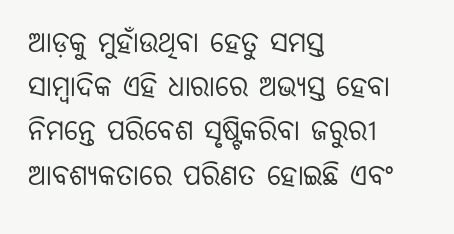ଆଡ଼କୁ ମୁହାଁଉଥିବା ହେତୁ ସମସ୍ତ ସାମ୍ୱାଦିକ ଏହି ଧାରାରେ ଅଭ୍ୟସ୍ତ ହେବା ନିମନ୍ତେ ପରିବେଶ ସୃଷ୍ଟିକରିବା ଜରୁରୀ ଆବଶ୍ୟକତାରେ ପରିଣତ ହୋଇଛି ଏବଂ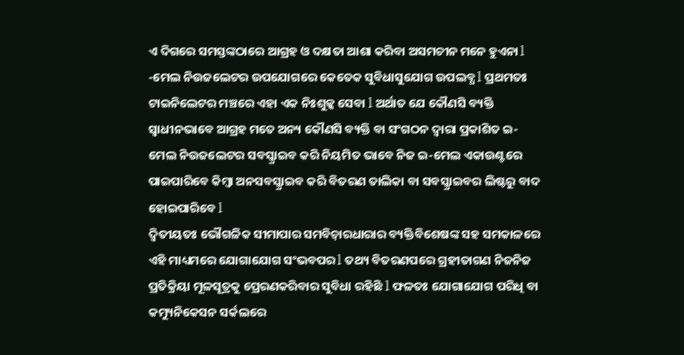ଏ ଦିଗରେ ସମସ୍ତଙ୍କଠାରେ ଆଗ୍ରହ ଓ ଦକ୍ଷତା ଆଶା କରିବା ଅସମଚୀନ ମନେ ହୁଏନା l
-ମେଲ ନିଉଜଲେଟର ଉପଯୋଗରେ କେତେକ ସୁବିଧାସୁଯୋଗ ଉପଲବ୍ଧ l ପ୍ରଥମତଃ ଟାଇନିଲେଟର ମଞ୍ଚରେ ଏହା ଏକ ନିଃଶୁଳ୍କ ସେବା l ଅର୍ଥାତ ଯେ କୌଣସି ବ୍ୟକ୍ତି ସ୍ୱାଧୀନଭାବେ ଆଗ୍ରହ ମତେ ଅନ୍ୟ କୌଣସି ବ୍ୟକ୍ତି ବା ସଂଗଠନ ଦ୍ୱାରା ପ୍ରକାଶିତ ଇ-ମେଲ ନିଉଜଲେଟର ସବସ୍କ୍ରାଇବ କରି ନିୟମିତ ଭାବେ ନିଜ ଇ-ମେଲ ଏକାଉଣ୍ଟରେ ପାଇପାରିବେ କିମ୍ୱା ଅନସବସ୍କ୍ରାଇବ କରି ବିତରଣ ତାଲିକା ବା ସବସ୍କ୍ରାଇବର ଲିଷ୍ଟରୁ ବାଦ ହୋଇପାରିବେ l
ଦ୍ୱିତୀୟତଃ ଭୌଗଳିକ ସୀମାପାର ସମବିଚ଼ାରଧାରାର ବ୍ୟକ୍ତିବିଶେଷଙ୍କ ସହ ସମକାଳରେ ଏହି ମାଧ୍ୟମରେ ଯୋଗାଯୋଗ ସଂଭବପର l ତଥ୍ୟ ବିତରଣପରେ ଗ୍ରହୀତାଗଣ ନିଜନିଜ ପ୍ରତିକ୍ରିୟା ମୂଳସୂତ୍ରକୁ ପ୍ରେରଣକରିବାର ସୁବିଧା ରହିଛି l ଫଳତଃ ଯୋଗାଯୋଗ ପରିଧି ବା କମ୍ୟୁନିକେସନ ସର୍କଲରେ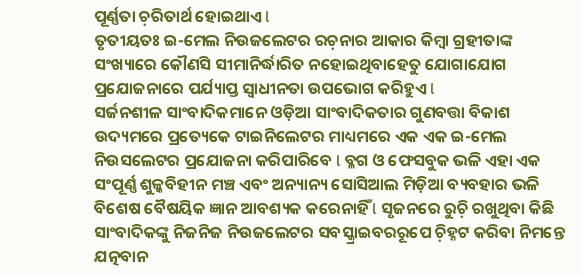ପୂର୍ଣ୍ଣତା ଚ଼ରିତାର୍ଥ ହୋଇଥାଏ l
ତୃତୀୟତଃ ଇ-ମେଲ ନିଉଜଲେଟର ରଚ଼ନାର ଆକାର କିମ୍ୱା ଗ୍ରହୀତାଙ୍କ ସଂଖ୍ୟାରେ କୌଣସି ସୀମାନିର୍ଦ୍ଧାରିତ ନହୋଇଥିବାହେତୁ ଯୋଗାଯୋଗ ପ୍ରଯୋଜନାରେ ପର୍ଯ୍ୟାପ୍ତ ସ୍ୱାଧୀନତା ଉପଭୋଗ କରିହୁଏ l
ସର୍ଜନଶୀଳ ସାଂବାଦିକମାନେ ଓଡ଼ିଆ ସାଂବାଦିକତାର ଗୁଣବତ୍ତା ବିକାଶ ଉଦ୍ୟମରେ ପ୍ରତ୍ୟେକେ ଟାଇନିଲେଟର ମାଧ୍ୟମରେ ଏକ ଏକ ଇ-ମେଲ ନିଉସଲେଟର ପ୍ରଯୋଜନା କରିପାରିବେ l ବ୍ଳଗ ଓ ଫେସବୁକ ଭଳି ଏହା ଏକ ସଂପୂର୍ଣ୍ଣ ଶୁଳ୍କବିହୀନ ମଞ୍ଚ ଏବଂ ଅନ୍ୟାନ୍ୟ ସୋସିଆଲ ମିଡ଼ିଆ ବ୍ୟବହାର ଭଳି ବିଶେଷ ବୈଷୟିକ ଜ୍ଞାନ ଆବଶ୍ୟକ କରେନାହିଁ l ସୃଜନରେ ରୁଚ଼ି ରଖୁଥିବା କିଛି ସାଂବାଦିକଙ୍କୁ ନିଜନିଜ ନିଉଜଲେଟର ସବସ୍କ୍ରାଇବରରୂପେ ଚ଼ିହ୍ନଟ କରିବା ନିମନ୍ତେ ଯତ୍ନବାନ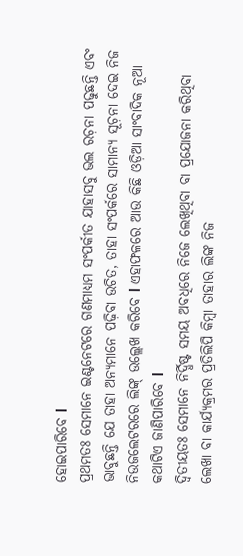ହୋଇପାରିବେ l
ପ୍ରଥମତଃ ସେମାନେ ଇଣ୍ଟନେଟରେ ଗଣମାଧ୍ୟମ ସଂପର୍କୀତ ଯାହାସବୁ ଭଲ ରଚ଼ନା ପଢୁଛନ୍ତି ଏବଂ ଭାବୁଛନ୍ତି ଯେ ତାହା ଅନ୍ୟମାନେ ପଢ଼ିବା ଉଚିତ, ତାହା ସଂପର୍କରେ ସାମାନ୍ୟ ସୂଚ଼ନା ଦେଇ ନିଜ ନିଉଜଲେଟରରେ ଲିଙ୍କ୍ ଉଲ୍ଲେଖ କରିବେ l ଏହାଫଳରେ ଆଉ କିଛି ଓଡ଼ିଆ ସାଂବାଦିକ ନୂଆ କଥାଟିଏ ଜାଣିପାରିବେ l
ଦ୍ୱିତୀୟତଃ ସେମାନେ ନିର୍ଦ୍ଧିଷ୍ଟ ସମୟ ଅବଧିରେ ନିଜେ ଲେଖିଥିବା ବା ପ୍ରଯୋଜନା କରିଥିବା ଲେଖା ବା କାର୍ଯ୍ୟକ୍ରମର ପ୍ରତିଲିପି କିମ୍ୱା ତାହାର ଲିଙ୍କ ନିଜ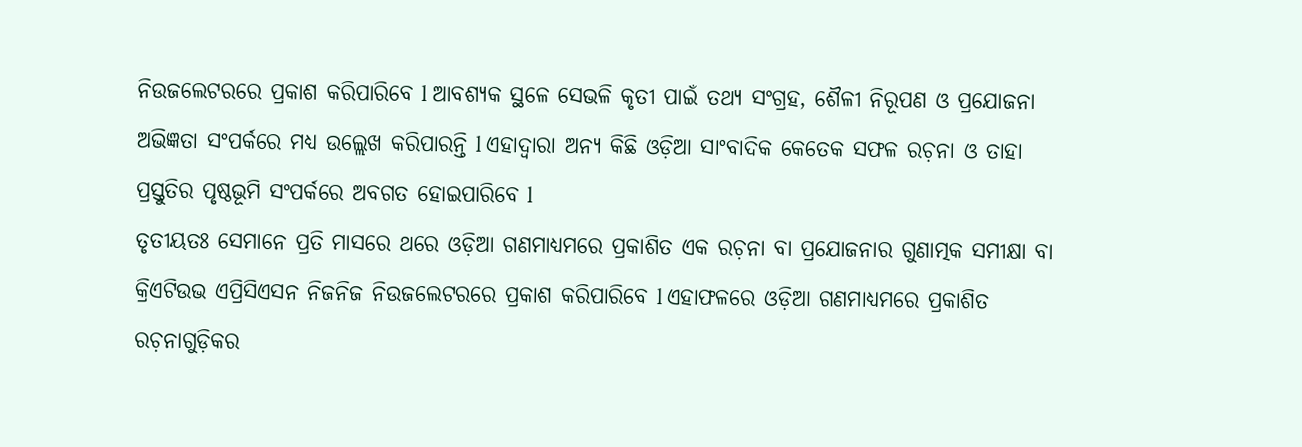ନିଉଜଲେଟରରେ ପ୍ରକାଶ କରିପାରିବେ l ଆବଶ୍ୟକ ସ୍ଥଳେ ସେଭଳି କୃତୀ ପାଇଁ ତଥ୍ୟ ସଂଗ୍ରହ, ଶୈଳୀ ନିରୂପଣ ଓ ପ୍ରଯୋଜନା ଅଭିଜ୍ଞତା ସଂପର୍କରେ ମଧ୍ୟ ଉଲ୍ଲେଖ କରିପାରନ୍ତି l ଏହାଦ୍ୱାରା ଅନ୍ୟ କିଛି ଓଡ଼ିଆ ସାଂବାଦିକ କେତେକ ସଫଳ ରଚ଼ନା ଓ ତାହା ପ୍ରସ୍ତୁତିର ପୃଷ୍ଠଭୂମି ସଂପର୍କରେ ଅବଗତ ହୋଇପାରିବେ l
ତୃତୀୟତଃ ସେମାନେ ପ୍ରତି ମାସରେ ଥରେ ଓଡ଼ିଆ ଗଣମାଧ୍ୟମରେ ପ୍ରକାଶିତ ଏକ ରଚ଼ନା ବା ପ୍ରଯୋଜନାର ଗୁଣାତ୍ମକ ସମୀକ୍ଷା ବା କ୍ରିଏଟିଉଭ ଏପ୍ରିସିଏସନ ନିଜନିଜ ନିଉଜଲେଟରରେ ପ୍ରକାଶ କରିପାରିବେ l ଏହାଫଳରେ ଓଡ଼ିଆ ଗଣମାଧ୍ୟମରେ ପ୍ରକାଶିତ ରଚ଼ନାଗୁଡ଼ିକର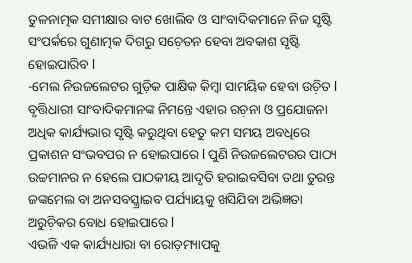ତୁଳନାତ୍ମକ ସମୀକ୍ଷାର ବାଟ ଖୋଲିବ ଓ ସାଂବାଦିକମାନେ ନିଜ ସୃଷ୍ଟି ସଂପର୍କରେ ଗୁଣାତ୍ମକ ଦିଗରୁ ସଚ଼େତନ ହେବା ଅବକାଶ ସୃଷ୍ଟି ହୋଇପାରିବ l
-ମେଲ ନିଉଜଲେଟର ଗୁଡ଼ିକ ପାକ୍ଷିକ କିମ୍ୱା ସାମୟିକ ହେବା ଉଚ଼ିତ l ବୃତ୍ତିଧାରୀ ସାଂବାଦିକମାନଙ୍କ ନିମନ୍ତେ ଏହାର ରଚ଼ନା ଓ ପ୍ରଯୋଜନା ଅଧିକ କାର୍ଯ୍ୟଭାର ସୃଷ୍ଟି କରୁଥିବା ହେତୁ କମ ସମୟ ଅବଧିରେ ପ୍ରକାଶନ ସଂଭବପର ନ ହୋଇପାରେ l ପୁଣି ନିଉଜଲେଟରର ପାଠ୍ୟ ଉଚ୍ଚମାନର ନ ହେଲେ ପାଠକୀୟ ଆଦୃତି ହରାଇବସିବା ତଥା ତୁରନ୍ତ ଜଙ୍କମେଲ ବା ଅନସବସ୍କ୍ରାଇବ ପର୍ଯ୍ୟାୟକୁ ଖସିଯିବା ଅଭିଜ୍ଞତା ଅରୁଚ଼ିକର ବୋଧ ହୋଇପାରେ l
ଏଭଳି ଏକ କାର୍ଯ୍ୟଧାରା ବା ରୋଡ଼ମ୍ୟାପକୁ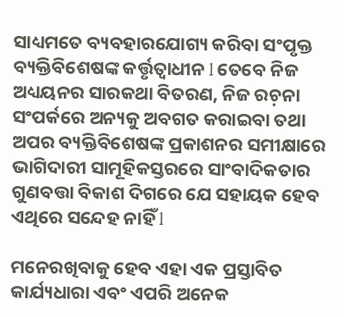ସାଧ୍ୟମତେ ବ୍ୟବହାରଯୋଗ୍ୟ କରିବା ସଂପୃକ୍ତ ବ୍ୟକ୍ତିବିଶେଷଙ୍କ କର୍ତ୍ତୃତ୍ୱାଧୀନ l ତେବେ ନିଜ ଅଧ୍ୟୟନର ସାରକଥା ବିତରଣ, ନିଜ ରଚ଼ନା ସଂପର୍କରେ ଅନ୍ୟକୁ ଅବଗତ କରାଇବା ତଥା ଅପର ବ୍ୟକ୍ତିବିଶେଷଙ୍କ ପ୍ରକାଶନର ସମୀକ୍ଷାରେ ଭାଗିଦାରୀ ସାମୂହିକସ୍ତରରେ ସାଂବାଦିକତାର ଗୁଣବତ୍ତା ବିକାଶ ଦିଗରେ ଯେ ସହାୟକ ହେବ ଏଥିରେ ସନ୍ଦେହ ନାହିଁ l

ମନେରଖିବାକୁ ହେବ ଏହା ଏକ ପ୍ରସ୍ତାବିତ କାର୍ଯ୍ୟଧାରା ଏବଂ ଏପରି ଅନେକ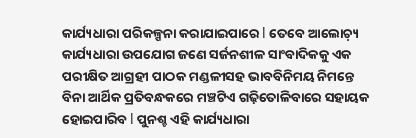କାର୍ଯ୍ୟଧାରା ପରିକଳ୍ପନା କରାଯାଇପାରେ l ତେବେ ଆଲୋଚ଼୍ୟ କାର୍ଯ୍ୟଧାରା ଉପଯୋଗ ଜଣେ ସର୍ଜନଶୀଳ ସାଂବାଦିକକୁ ଏକ ପରୀକ୍ଷିତ ଆଗ୍ରହୀ ପାଠକ ମଣ୍ଡଳୀସହ ଭାବବିନିମୟ ନିମନ୍ତେ ବିନା ଆର୍ଥିକ ପ୍ରତିବନ୍ଧକରେ ମଞ୍ଚଟିଏ ଗଢ଼ିତୋଳିବାରେ ସହାୟକ ହୋଇପାରିବ l ପୁନଶ୍ଚ ଏହି କାର୍ଯ୍ୟଧାରା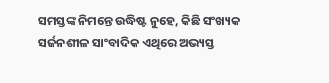ସମସ୍ତଙ୍କ ନିମନ୍ତେ ଉଦ୍ଧିଷ୍ଟ ନୁହେ, କିଛି ସଂଖ୍ୟକ ସର୍ଜନଶୀଳ ସାଂବାଦିକ ଏଥିରେ ଅଭ୍ୟସ୍ତ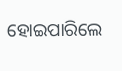ହୋଇପାରିଲେ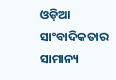ଓଡ଼ିଆ ସାଂବାଦିକତାର ସାମାନ୍ୟ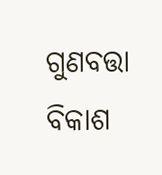ଗୁଣବତ୍ତା ବିକାଶ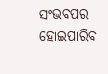ସଂଭବପର ହୋଇପାରିବ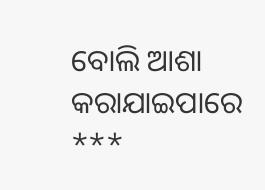ବୋଲି ଆଶା କରାଯାଇପାରେ
***